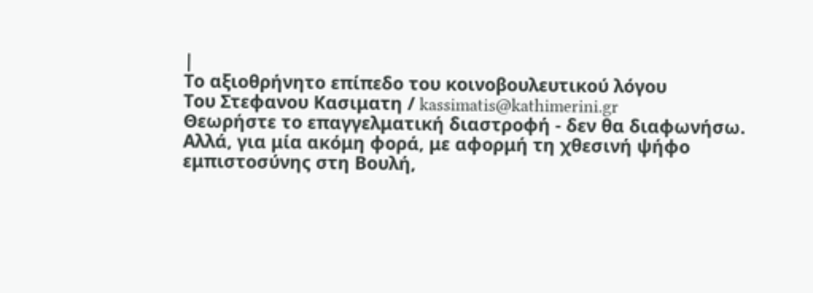|
Το αξιοθρήνητο επίπεδο του κοινοβουλευτικού λόγου
Tου Στεφανου Κασιματη / kassimatis@kathimerini.gr
Θεωρήστε το επαγγελματική διαστροφή - δεν θα διαφωνήσω. Αλλά, για μία ακόμη φορά, με αφορμή τη χθεσινή ψήφο εμπιστοσύνης στη Βουλή,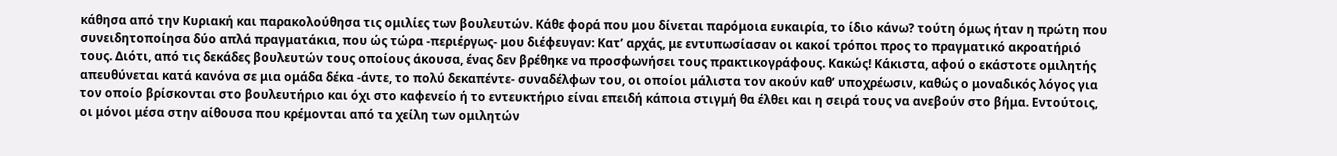κάθησα από την Κυριακή και παρακολούθησα τις ομιλίες των βουλευτών. Κάθε φορά που μου δίνεται παρόμοια ευκαιρία, το ίδιο κάνω? τούτη όμως ήταν η πρώτη που συνειδητοποίησα δύο απλά πραγματάκια, που ώς τώρα -περιέργως- μου διέφευγαν: Κατ’ αρχάς, με εντυπωσίασαν οι κακοί τρόποι προς το πραγματικό ακροατήριό τους. Διότι, από τις δεκάδες βουλευτών τους οποίους άκουσα, ένας δεν βρέθηκε να προσφωνήσει τους πρακτικογράφους. Κακώς! Κάκιστα, αφού ο εκάστοτε ομιλητής απευθύνεται κατά κανόνα σε μια ομάδα δέκα -άντε, το πολύ δεκαπέντε- συναδέλφων του, οι οποίοι μάλιστα τον ακούν καθ’ υποχρέωσιν, καθώς ο μοναδικός λόγος για τον οποίο βρίσκονται στο βουλευτήριο και όχι στο καφενείο ή το εντευκτήριο είναι επειδή κάποια στιγμή θα έλθει και η σειρά τους να ανεβούν στο βήμα. Εντούτοις, οι μόνοι μέσα στην αίθουσα που κρέμονται από τα χείλη των ομιλητών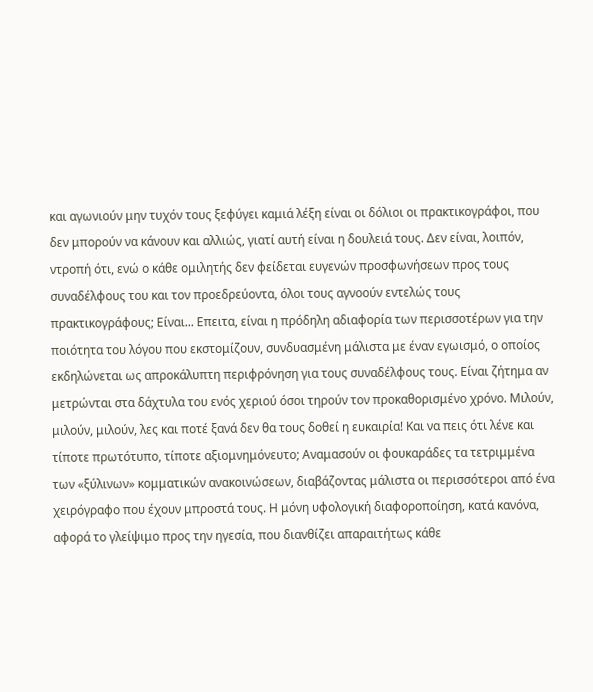και αγωνιούν μην τυχόν τους ξεφύγει καμιά λέξη είναι οι δόλιοι οι πρακτικογράφοι, που δεν μπορούν να κάνουν και αλλιώς, γιατί αυτή είναι η δουλειά τους. Δεν είναι, λοιπόν, ντροπή ότι, ενώ ο κάθε ομιλητής δεν φείδεται ευγενών προσφωνήσεων προς τους συναδέλφους του και τον προεδρεύοντα, όλοι τους αγνοούν εντελώς τους πρακτικογράφους; Είναι... Επειτα, είναι η πρόδηλη αδιαφορία των περισσοτέρων για την ποιότητα του λόγου που εκστομίζουν, συνδυασμένη μάλιστα με έναν εγωισμό, ο οποίος εκδηλώνεται ως απροκάλυπτη περιφρόνηση για τους συναδέλφους τους. Είναι ζήτημα αν μετρώνται στα δάχτυλα του ενός χεριού όσοι τηρούν τον προκαθορισμένο χρόνο. Μιλούν, μιλούν, μιλούν, λες και ποτέ ξανά δεν θα τους δοθεί η ευκαιρία! Και να πεις ότι λένε και τίποτε πρωτότυπο, τίποτε αξιομνημόνευτο; Αναμασούν οι φουκαράδες τα τετριμμένα των «ξύλινων» κομματικών ανακοινώσεων, διαβάζοντας μάλιστα οι περισσότεροι από ένα χειρόγραφο που έχουν μπροστά τους. Η μόνη υφολογική διαφοροποίηση, κατά κανόνα, αφορά το γλείψιμο προς την ηγεσία, που διανθίζει απαραιτήτως κάθε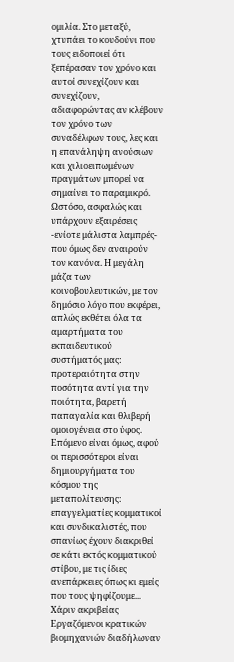ομιλία. Στο μεταξύ, χτυπάει το κουδούνι που τους ειδοποιεί ότι ξεπέρασαν τον χρόνο και αυτοί συνεχίζουν και συνεχίζουν, αδιαφορώντας αν κλέβουν τον χρόνο των συναδέλφων τους, λες και η επανάληψη ανούσιων και χιλιοειπωμένων πραγμάτων μπορεί να σημαίνει το παραμικρό. Ωστόσο, ασφαλώς και υπάρχουν εξαιρέσεις -ενίοτε μάλιστα λαμπρές- που όμως δεν αναιρούν τον κανόνα. Η μεγάλη μάζα των κοινοβουλευτικών, με τον δημόσιο λόγο που εκφέρει, απλώς εκθέτει όλα τα αμαρτήματα του εκπαιδευτικού συστήματός μας: προτεραιότητα στην ποσότητα αντί για την ποιότητα, βαρετή παπαγαλία και θλιβερή ομοιογένεια στο ύφος. Επόμενο είναι όμως, αφού οι περισσότεροι είναι δημιουργήματα του κόσμου της μεταπολίτευσης: επαγγελματίες κομματικοί και συνδικαλιστές, που σπανίως έχουν διακριθεί σε κάτι εκτός κομματικού στίβου, με τις ίδιες ανεπάρκειες όπως κι εμείς που τους ψηφίζουμε... Χάριν ακριβείας Εργαζόμενοι κρατικών βιομηχανιών διαδήλωναν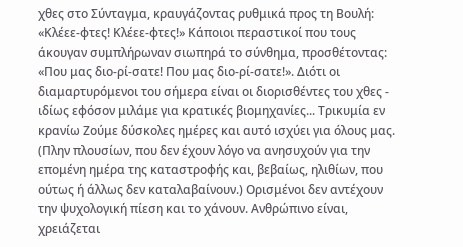χθες στο Σύνταγμα, κραυγάζοντας ρυθμικά προς τη Βουλή: «Κλέεε-φτες! Κλέεε-φτες!» Κάποιοι περαστικοί που τους άκουγαν συμπλήρωναν σιωπηρά το σύνθημα, προσθέτοντας: «Που μας διο-ρί-σατε! Που μας διο-ρί-σατε!». Διότι οι διαμαρτυρόμενοι του σήμερα είναι οι διορισθέντες του χθες - ιδίως εφόσον μιλάμε για κρατικές βιομηχανίες... Τρικυμία εν κρανίω Ζούμε δύσκολες ημέρες και αυτό ισχύει για όλους μας. (Πλην πλουσίων, που δεν έχουν λόγο να ανησυχούν για την επομένη ημέρα της καταστροφής και, βεβαίως, ηλιθίων, που ούτως ή άλλως δεν καταλαβαίνουν.) Ορισμένοι δεν αντέχουν την ψυχολογική πίεση και το χάνουν. Ανθρώπινο είναι, χρειάζεται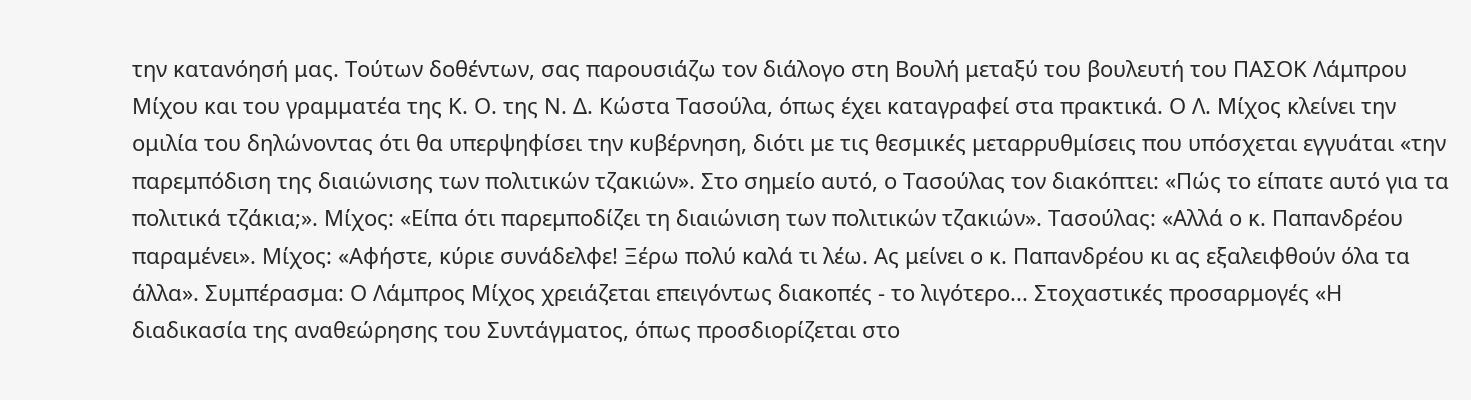την κατανόησή μας. Τούτων δοθέντων, σας παρουσιάζω τον διάλογο στη Βουλή μεταξύ του βουλευτή του ΠΑΣΟΚ Λάμπρου Μίχου και του γραμματέα της Κ. Ο. της Ν. Δ. Κώστα Τασούλα, όπως έχει καταγραφεί στα πρακτικά. Ο Λ. Μίχος κλείνει την ομιλία του δηλώνοντας ότι θα υπερψηφίσει την κυβέρνηση, διότι με τις θεσμικές μεταρρυθμίσεις που υπόσχεται εγγυάται «την παρεμπόδιση της διαιώνισης των πολιτικών τζακιών». Στο σημείο αυτό, ο Τασούλας τον διακόπτει: «Πώς το είπατε αυτό για τα πολιτικά τζάκια;». Μίχος: «Είπα ότι παρεμποδίζει τη διαιώνιση των πολιτικών τζακιών». Τασούλας: «Αλλά ο κ. Παπανδρέου παραμένει». Μίχος: «Αφήστε, κύριε συνάδελφε! Ξέρω πολύ καλά τι λέω. Ας μείνει ο κ. Παπανδρέου κι ας εξαλειφθούν όλα τα άλλα». Συμπέρασμα: Ο Λάμπρος Μίχος χρειάζεται επειγόντως διακοπές - το λιγότερο... Στοχαστικές προσαρμογές «Η διαδικασία της αναθεώρησης του Συντάγματος, όπως προσδιορίζεται στο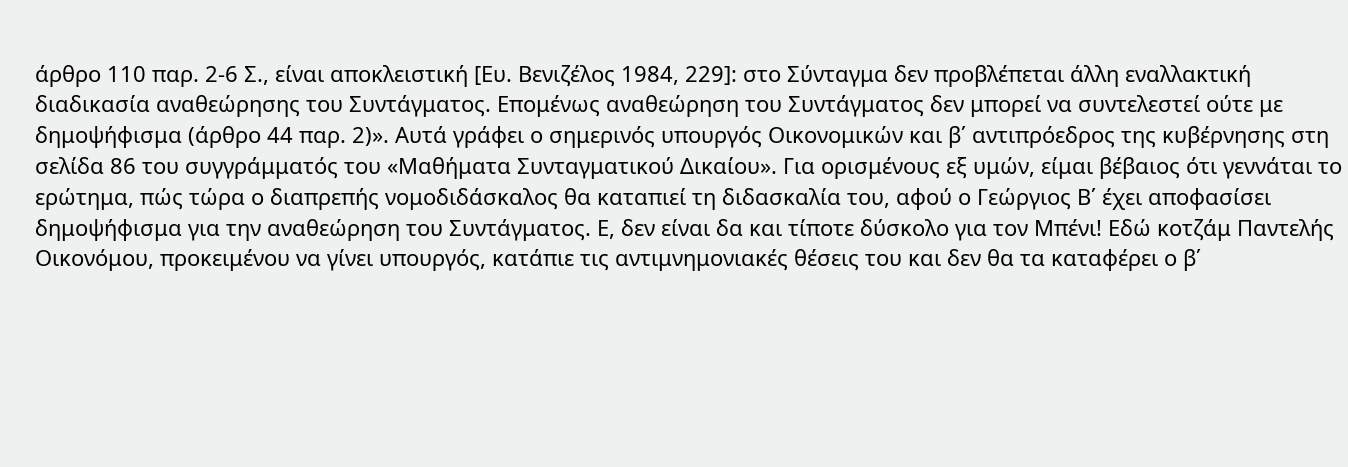άρθρο 110 παρ. 2-6 Σ., είναι αποκλειστική [Ευ. Βενιζέλος 1984, 229]: στο Σύνταγμα δεν προβλέπεται άλλη εναλλακτική διαδικασία αναθεώρησης του Συντάγματος. Επομένως αναθεώρηση του Συντάγματος δεν μπορεί να συντελεστεί ούτε με δημοψήφισμα (άρθρο 44 παρ. 2)». Αυτά γράφει ο σημερινός υπουργός Οικονομικών και β΄ αντιπρόεδρος της κυβέρνησης στη σελίδα 86 του συγγράμματός του «Μαθήματα Συνταγματικού Δικαίου». Για ορισμένους εξ υμών, είμαι βέβαιος ότι γεννάται το ερώτημα, πώς τώρα ο διαπρεπής νομοδιδάσκαλος θα καταπιεί τη διδασκαλία του, αφού ο Γεώργιος Β΄ έχει αποφασίσει δημοψήφισμα για την αναθεώρηση του Συντάγματος. Ε, δεν είναι δα και τίποτε δύσκολο για τον Μπένι! Εδώ κοτζάμ Παντελής Οικονόμου, προκειμένου να γίνει υπουργός, κατάπιε τις αντιμνημονιακές θέσεις του και δεν θα τα καταφέρει ο β΄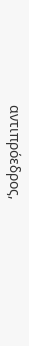αντιπρόεδρος,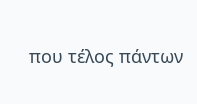που τέλος πάντων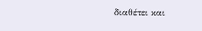διαθέτει και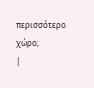περισσότερο χώρο;
|